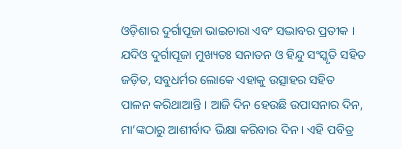ଓଡ଼ିଶାର ଦୁର୍ଗାପୂଜା ଭାଇଚାରା ଏବଂ ସଦ୍ଭାବର ପ୍ରତୀକ । ଯଦିଓ ଦୁର୍ଗାପୂଜା ମୁଖ୍ୟତଃ ସନାତନ ଓ ହିନ୍ଦୁ ସଂସ୍କୃତି ସହିତ ଜଡ଼ିତ, ସବୁଧର୍ମର ଲୋକେ ଏହାକୁ ଉତ୍ସାହର ସହିତ ପାଳନ କରିଥାଆନ୍ତି । ଆଜି ଦିନ ହେଉଛି ଉପାସନାର ଦିନ, ମା’ଙ୍କଠାରୁ ଆଶୀର୍ବାଦ ଭିକ୍ଷା କରିବାର ଦିନ । ଏହି ପବିତ୍ର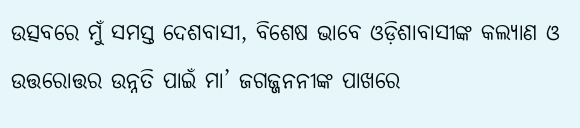ଉତ୍ସବରେ ମୁଁ ସମସ୍ତ ଦେଶବାସୀ, ବିଶେଷ ଭାବେ ଓଡ଼ିଶାବାସୀଙ୍କ କଲ୍ୟାଣ ଓ ଉତ୍ତରୋତ୍ତର ଉନ୍ନତି ପାଇଁ ମା’ ଜଗଜ୍ଜନନୀଙ୍କ ପାଖରେ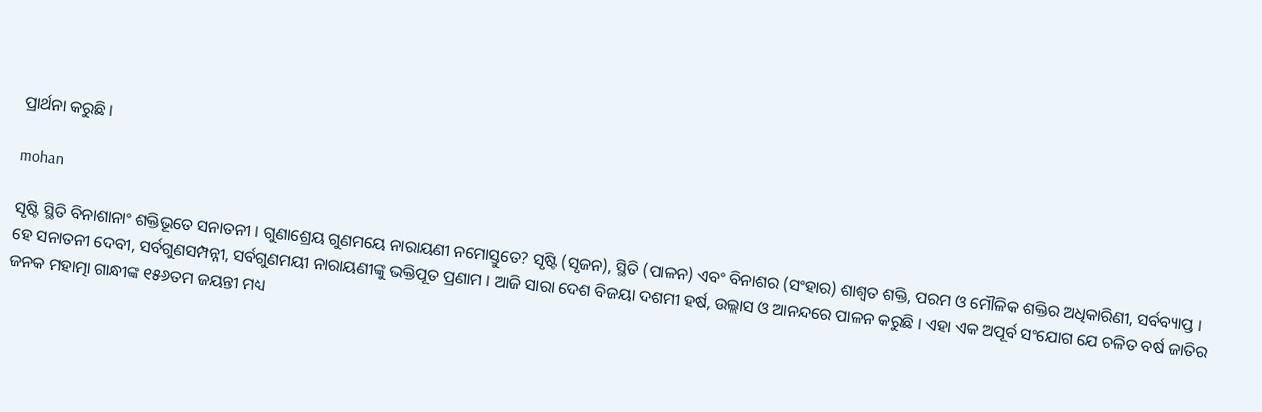ପ୍ରାର୍ଥନା କରୁଛି ।

mohan

ସୃଷ୍ଟି ସ୍ଥିତି ବିନାଶାନାଂ ଶକ୍ତିଭୂତେ ସନାତନୀ । ଗୁଣାଶ୍ରେୟ ଗୁଣମୟେ ନାରାୟଣୀ ନମୋସ୍ତୁତେ? ସୃଷ୍ଟି (ସୃଜନ), ସ୍ଥିତି (ପାଳନ) ଏବଂ ବିନାଶର (ସଂହାର) ଶାଶ୍ୱତ ଶକ୍ତି, ପରମ ଓ ମୌଳିକ ଶକ୍ତିର ଅଧିକାରିଣୀ, ସର୍ବବ୍ୟାପ୍ତ । ହେ ସନାତନୀ ଦେବୀ, ସର୍ବଗୁଣସମ୍ପନ୍ନୀ, ସର୍ବଗୁଣମୟୀ ନାରାୟଣୀଙ୍କୁ ଭକ୍ତିପୂତ ପ୍ରଣାମ । ଆଜି ସାରା ଦେଶ ବିଜୟା ଦଶମୀ ହର୍ଷ, ଉଲ୍ଲାସ ଓ ଆନନ୍ଦରେ ପାଳନ କରୁଛି । ଏହା ଏକ ଅପୂର୍ବ ସଂଯୋଗ ଯେ ଚଳିତ ବର୍ଷ ଜାତିର ଜନକ ମହାତ୍ମା ଗାନ୍ଧୀଙ୍କ ୧୫୬ତମ ଜୟନ୍ତୀ ମଧ୍ୟ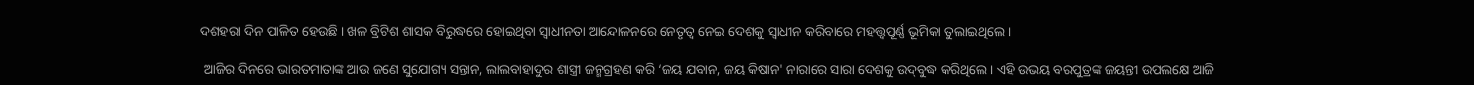ଦଶହରା ଦିନ ପାଳିତ ହେଉଛି । ଖଳ ବ୍ରିଟିଶ ଶାସକ ବିରୁଦ୍ଧରେ ହୋଇଥିବା ସ୍ୱାଧୀନତା ଆନ୍ଦୋଳନରେ ନେତୃତ୍ୱ ନେଇ ଦେଶକୁ ସ୍ୱାଧୀନ କରିବାରେ ମହତ୍ତ୍ୱପୂର୍ଣ୍ଣ ଭୂମିକା ତୁଲାଇଥିଲେ ।

 ଆଜିର ଦିନରେ ଭାରତମାତାଙ୍କ ଆଉ ଜଣେ ସୁଯୋଗ୍ୟ ସନ୍ତାନ, ଲାଲବାହାଦୁର ଶାସ୍ତ୍ରୀ ଜନ୍ମଗ୍ରହଣ କରି ‘ଜୟ ଯବାନ, ଜୟ କିଷାନ' ନାରାରେ ସାରା ଦେଶକୁ ଉଦ୍‌ବୁଦ୍ଧ କରିଥିଲେ । ଏହି ଉଭୟ ବରପୁତ୍ରଙ୍କ ଜୟନ୍ତୀ ଉପଲକ୍ଷେ ଆଜି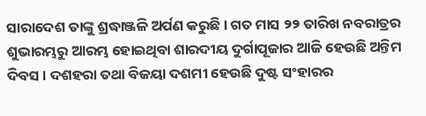ସାରାଦେଶ ତାଙ୍କୁ ଶ୍ରଦ୍ଧାଞ୍ଜଳି ଅର୍ପଣ କରୁଛି । ଗତ ମାସ ୨୨ ତାରିଖ ନବରାତ୍ରର ଶୁଭାରମ୍ଭରୁ ଆରମ୍ଭ ହୋଇଥିବା ଶାରଦୀୟ ଦୁର୍ଗାପୂଜାର ଆଜି ହେଉଛି ଅନ୍ତିମ ଦିବସ । ଦଶହରା ତଥା ବିଜୟା ଦଶମୀ ହେଉଛି ଦୁଷ୍ଟ ସଂହାରର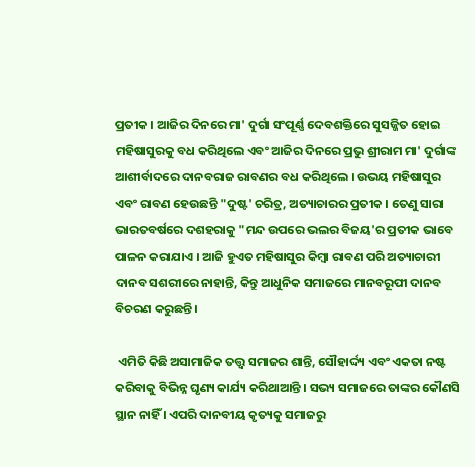ପ୍ରତୀକ । ଆଜିର ଦିନରେ ମା' ଦୁର୍ଗା ସଂପୂର୍ଣ୍ଣ ଦେବଶକ୍ତିରେ ସୁସଜ୍ଜିତ ହୋଇ ମହିଷାସୁରକୁ ବଧ କରିଥିଲେ ଏବଂ ଆଜିର ଦିନରେ ପ୍ରଭୁ ଶ୍ରୀରାମ ମା' ଦୁର୍ଗାଙ୍କ ଆଶୀର୍ବାଦରେ ଦାନବରାଜ ରାବଣର ବଧ କରିଥିଲେ । ଉଭୟ ମହିଷାସୁର ଏବଂ ରାବଣ ହେଉଛନ୍ତି "ଦୁଷ୍ଟ' ଚରିତ୍ର, ଅତ୍ୟାଚାରର ପ୍ରତୀକ । ତେଣୁ ସାରା ଭାରତବର୍ଷରେ ଦଶହରାକୁ "ମନ୍ଦ ଉପରେ ଭଲର ବିଜୟ'ର ପ୍ରତୀକ ଭାବେ ପାଳନ କରାଯାଏ । ଆଜି ହୁଏତ ମହିଷାସୁର କିମ୍ବା ରାବଣ ପରି ଅତ୍ୟାଚାରୀ ଦାନବ ସଶରୀରେ ନାହାନ୍ତି, କିନ୍ତୁ ଆଧୁନିକ ସମାଜରେ ମାନବରୂପୀ ଦାନବ ବିଚରଣ କରୁଛନ୍ତି ।

 ଏମିତି କିଛି ଅସାମାଜିକ ତତ୍ତ୍ୱ ସମାଜର ଶାନ୍ତି, ସୌହାର୍ଦ୍ଦ୍ୟ ଏବଂ ଏକତା ନଷ୍ଟ କରିବାକୁ ବିଭିନ୍ନ ଘୃଣ୍ୟ କାର୍ଯ୍ୟ କରିଥାଆନ୍ତି । ସଭ୍ୟ ସମାଜରେ ତାଙ୍କର କୌଣସି ସ୍ଥାନ ନାହିଁ । ଏପରି ଦାନବୀୟ କୃତ୍ୟକୁ ସମାଜରୁ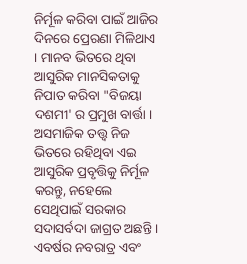ନିର୍ମୂଳ କରିବା ପାଇଁ ଆଜିର ଦିନରେ ପ୍ରେରଣା ମିଳିଥାଏ । ମାନବ ଭିତରେ ଥିବା ଆସୁରିକ ମାନସିକତାକୁ ନିପାତ କରିବା "ବିଜୟା ଦଶମୀ' ର ପ୍ରମୁଖ ବାର୍ତ୍ତା । ଅସମାଜିକ ତତ୍ତ୍ୱ ନିଜ ଭିତରେ ରହିଥିବା ଏଇ ଆସୁରିକ ପ୍ରବୃତ୍ତିକୁ ନିର୍ମୂଳ କରନ୍ତୁ, ନହେଲେ ସେଥିପାଇଁ ସରକାର ସଦାସର୍ବଦା ଜାଗ୍ରତ ଅଛନ୍ତି । ଏବର୍ଷର ନବରାତ୍ର ଏବଂ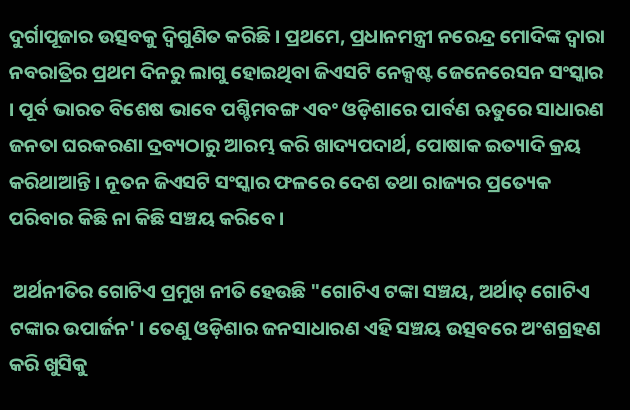ଦୁର୍ଗାପୂଜାର ଉତ୍ସବକୁ ଦ୍ୱିଗୁଣିତ କରିଛି । ପ୍ରଥମେ, ପ୍ରଧାନମନ୍ତ୍ରୀ ନରେନ୍ଦ୍ର ମୋଦିଙ୍କ ଦ୍ୱାରା ନବରାତ୍ରିର ପ୍ରଥମ ଦିନରୁ ଲାଗୁ ହୋଇଥିବା ଜିଏସଟି ନେକ୍ସଷ୍ଟ ଜେନେରେସନ ସଂସ୍କାର । ପୂର୍ବ ଭାରତ ବିଶେଷ ଭାବେ ପଶ୍ଚିମବଙ୍ଗ ଏବଂ ଓଡ଼ିଶାରେ ପାର୍ବଣ ଋତୁରେ ସାଧାରଣ ଜନତା ଘରକରଣା ଦ୍ରବ୍ୟଠାରୁ ଆରମ୍ଭ କରି ଖାଦ୍ୟପଦାର୍ଥ, ପୋଷାକ ଇତ୍ୟାଦି କ୍ରୟ କରିଥାଆନ୍ତି । ନୂତନ ଜିଏସଟି ସଂସ୍କାର ଫଳରେ ଦେଶ ତଥା ରାଜ୍ୟର ପ୍ରତ୍ୟେକ ପରିବାର କିଛି ନା କିଛି ସଞ୍ଚୟ କରିବେ ।

 ଅର୍ଥନୀତିର ଗୋଟିଏ ପ୍ରମୁଖ ନୀତି ହେଉଛି "ଗୋଟିଏ ଟଙ୍କା ସଞ୍ଚୟ, ଅର୍ଥାତ୍‌ ଗୋଟିଏ ଟଙ୍କାର ଉପାର୍ଜନ' । ତେଣୁ ଓଡ଼ିଶାର ଜନସାଧାରଣ ଏହି ସଞ୍ଚୟ ଉତ୍ସବରେ ଅଂଶଗ୍ରହଣ କରି ଖୁସିକୁ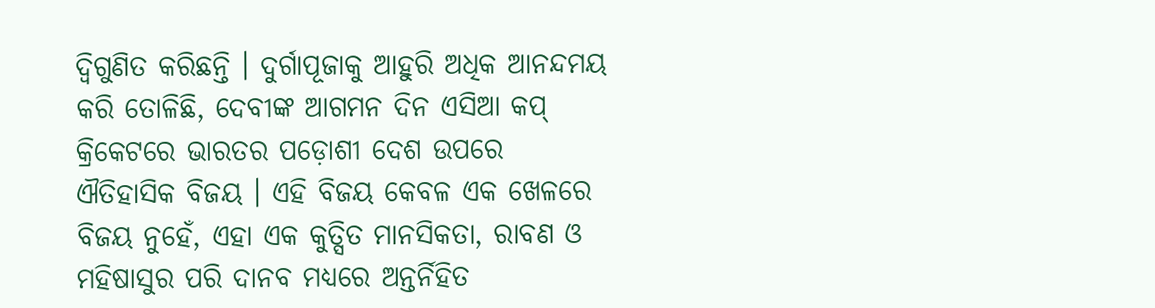ଦ୍ୱିଗୁଣିତ କରିଛନ୍ତି । ଦୁର୍ଗାପୂଜାକୁ ଆହୁରି ଅଧିକ ଆନନ୍ଦମୟ କରି ତୋଳିଛି, ଦେବୀଙ୍କ ଆଗମନ ଦିନ ଏସିଆ କପ୍‌ କ୍ରିକେଟରେ ଭାରତର ପଡ଼ୋଶୀ ଦେଶ ଉପରେ ଐତିହାସିକ ବିଜୟ । ଏହି ବିଜୟ କେବଳ ଏକ ଖେଳରେ ବିଜୟ ନୁହେଁ, ଏହା ଏକ କୁତ୍ସିତ ମାନସିକତା, ରାବଣ ଓ ମହିଷାସୁର ପରି ଦାନବ ମଧ୍ୟରେ ଅନ୍ତର୍ନିହିତ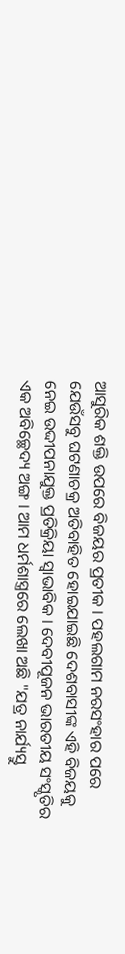ଆସୁରିକ ଶକ୍ତି ଉପରେ ବିଜୟର ପ୍ରତୀକ । ପହଲଗାମ ନରସଂହାର ପରେ ଯେଉଁସବୁ ଘଟଣାଚକ୍ର ଅତିବାହିତ ହୋଇଯାଇଛି ଦେଶବାସୀଙ୍କ ଏହି ବିଜୟକୁ ନେଇ ଉଦ୍ଦୀପନାଯୁକ୍ତ ପ୍ରତିକ୍ରିୟା ସ୍ୱାଭାବିକ । ଦେବୀପୂଜନ ଭାରତୀୟ ସଂସ୍କୃତିର ଏକ ଅବିଚ୍ଛେଦ୍ୟ ଅଙ୍ଗ । ଆମ ଧର୍ମଶାସ୍ତ୍ରରେ ଲେଖା ଅଛି "ଯତ୍ର ନାର୍ଯ୍ୟସ୍ତୁ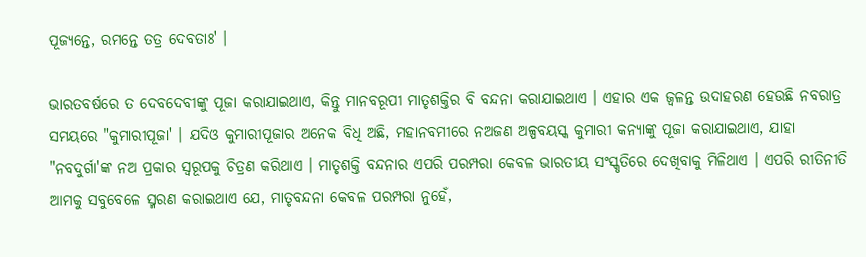ପୂଜ୍ୟନ୍ତେ, ରମନ୍ତେ ତତ୍ର ଦେବତାଃ' ।

ଭାରତବର୍ଷରେ ତ ଦେବଦେବୀଙ୍କୁ ପୂଜା କରାଯାଇଥାଏ, କିନ୍ତୁ ମାନବରୂପୀ ମାତୃଶକ୍ତିର ବି ବନ୍ଦନା କରାଯାଇଥାଏ । ଏହାର ଏକ ଜ୍ୱଳନ୍ତ ଉଦାହରଣ ହେଉଛି ନବରାତ୍ର ସମୟରେ "କୁମାରୀପୂଜା' । ଯଦିଓ କୁମାରୀପୂଜାର ଅନେକ ବିଧି ଅଛି, ମହାନବମୀରେ ନଅଜଣ ଅଳ୍ପବୟସ୍କ କୁମାରୀ କନ୍ୟାଙ୍କୁ ପୂଜା କରାଯାଇଥାଏ, ଯାହା "ନବଦୁର୍ଗା'ଙ୍କ ନଅ ପ୍ରକାର ସ୍ୱରୂପକୁ ଚିତ୍ରଣ କରିଥାଏ । ମାତୃଶକ୍ତି ବନ୍ଦନାର ଏପରି ପରମ୍ପରା କେବଳ ଭାରତୀୟ ସଂସ୍କୃତିରେ ଦେଖିବାକୁ ମିଳିଥାଏ । ଏପରି ରୀତିନୀତି ଆମକୁ ସବୁବେଳେ ସ୍ମରଣ କରାଇଥାଏ ଯେ, ମାତୃବନ୍ଦନା କେବଳ ପରମ୍ପରା ନୁହେଁ,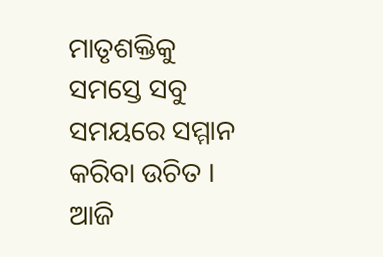ମାତୃଶକ୍ତିକୁ ସମସ୍ତେ ସବୁ ସମୟରେ ସମ୍ମାନ କରିବା ଉଚିତ । ଆଜି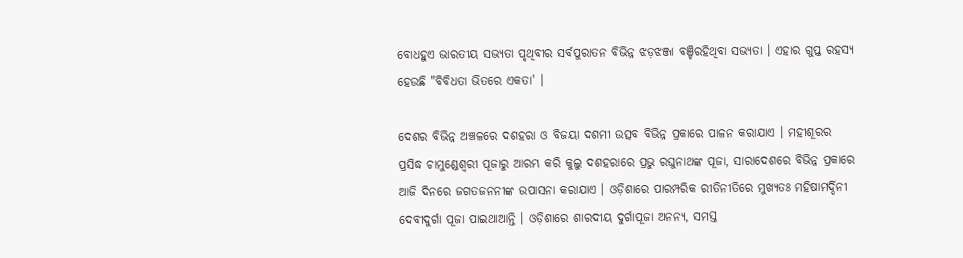ବୋଧହୁଏ ଭାରତୀୟ ସଭ୍ୟତା ପୃଥିବୀର ସର୍ବପୁରାତନ ବିଭିନ୍ନ ଝଡ଼ଝଞ୍ଜା ବଞ୍ଚିରହିଥିବା ସଭ୍ୟତା । ଏହାର ଗୁପ୍ତ ରହସ୍ୟ ହେଉଛି "ବିବିଧତା ଭିତରେ ଏକତା' ।

ଦେଶର ବିଭିନ୍ନ ଅଞ୍ଚଳରେ ଦଶହରା ଓ ବିଜୟା ଦଶମୀ ଉତ୍ସବ ବିଭିନ୍ନ ପ୍ରକାରେ ପାଳନ କରାଯାଏ । ମହୀଶୂରର ପ୍ରସିଦ୍ଧ ଚାମୁଣ୍ଡେଶ୍ୱରୀ ପୂଜାରୁ ଆରମ୍ଭ କରି କୁଲୁ ଦଶହରାରେ ପ୍ରଭୁ ରଘୁନାଥଙ୍କ ପୂଜା, ସାରାଦେଶରେ ବିଭିନ୍ନ ପ୍ରକାରେ ଆଜି ଦିନରେ ଜଗତଜନନୀଙ୍କ ଉପାସନା କରାଯାଏ । ଓଡ଼ିଶାରେ ପାରମ୍ପରିକ ରୀତିନୀତିରେ ମୁଖ୍ୟତଃ ମହିଷାମର୍ଦ୍ଦିନୀ ଦେବୀଦୁର୍ଗା ପୂଜା ପାଇଥାଆନ୍ତି । ଓଡ଼ିଶାରେ ଶାରଦୀୟ ଦୁର୍ଗାପୂଜା ଅନନ୍ୟ, ସମସ୍ତ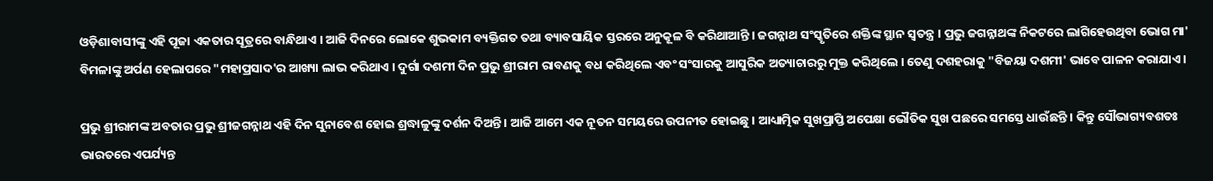ଓଡ଼ିଶାବାସୀଙ୍କୁ ଏହି ପୂଜା ଏକତାର ସୂତ୍ରରେ ବାନ୍ଧିଥାଏ । ଆଜି ଦିନରେ ଲୋକେ ଶୁଭକାମ ବ୍ୟକ୍ତିଗତ ତଥା ବ୍ୟାବସାୟିକ ସ୍ତରରେ ଅନୁକୂଳ ବି କରିଥାଆନ୍ତି । ଜଗନ୍ନାଥ ସଂସ୍କୃତିରେ ଶକ୍ତିଙ୍କ ସ୍ଥାନ ସ୍ୱତନ୍ତ୍ର । ପ୍ରଭୁ ଜଗନ୍ନାଥଙ୍କ ନିକଟରେ ଲାଗିହେଉଥିବା ଭୋଗ ମା' ବିମଳାଙ୍କୁ ଅର୍ପଣ ହେଲାପରେ "ମହାପ୍ରସାଦ'ର ଆଖ୍ୟା ଲାଭ କରିଥାଏ । ଦୁର୍ଗା ଦଶମୀ ଦିନ ପ୍ରଭୁ ଶ୍ରୀରାମ ରାବଣକୁ ବଧ କରିଥିଲେ ଏବଂ ସଂସାରକୁ ଆସୁରିକ ଅତ୍ୟାଚାରରୁ ମୁକ୍ତ କରିଥିଲେ । ତେଣୁ ଦଶହରାକୁ "ବିଜୟା ଦଶମୀ' ଭାବେ ପାଳନ କରାଯାଏ ।

ପ୍ରଭୁ ଶ୍ରୀରାମଙ୍କ ଅବତାର ପ୍ରଭୁ ଶ୍ରୀଜଗନ୍ନାଥ ଏହି ଦିନ ସୁନାବେଶ ହୋଇ ଶ୍ରଦ୍ଧାଳୁଙ୍କୁ ଦର୍ଶନ ଦିଅନ୍ତି । ଆଜି ଆମେ ଏକ ନୂତନ ସମୟରେ ଉପନୀତ ହୋଇଛୁ । ଆଧ୍ୟାତ୍ମିକ ସୁଖପ୍ରାପ୍ତି ଅପେକ୍ଷା ଭୌତିକ ସୁଖ ପଛରେ ସମସ୍ତେ ଧାଉଁଛନ୍ତି । କିନ୍ତୁ ସୌଭାଗ୍ୟବଶତଃ ଭାରତରେ ଏପର୍ଯ୍ୟନ୍ତ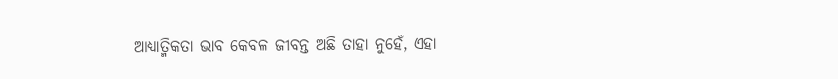ଆଧ୍ୟାତ୍ମିକତା ଭାବ କେବଳ ଜୀବନ୍ତ ଅଛି ତାହା ନୁହେଁ, ଏହା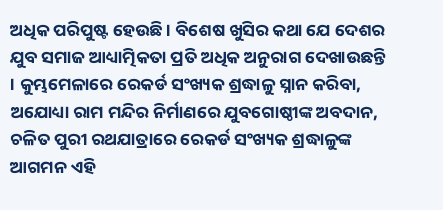ଅଧିକ ପରିପୁଷ୍ଟ ହେଉଛି । ବିଶେଷ ଖୁସିର କଥା ଯେ ଦେଶର ଯୁବ ସମାଜ ଆଧ୍ୟାତ୍ମିକତା ପ୍ରତି ଅଧିକ ଅନୁରାଗ ଦେଖାଉଛନ୍ତି । କୁମ୍ଭମେଳାରେ ରେକର୍ଡ ସଂଖ୍ୟକ ଶ୍ରଦ୍ଧାଳୁ ସ୍ନାନ କରିବା, ଅଯୋଧ୍ୟା ରାମ ମନ୍ଦିର ନିର୍ମାଣରେ ଯୁବଗୋଷ୍ଠୀଙ୍କ ଅବଦାନ, ଚଳିତ ପୁରୀ ରଥଯାତ୍ରାରେ ରେକର୍ଡ ସଂଖ୍ୟକ ଶ୍ରଦ୍ଧାଳୁଙ୍କ ଆଗମନ ଏହି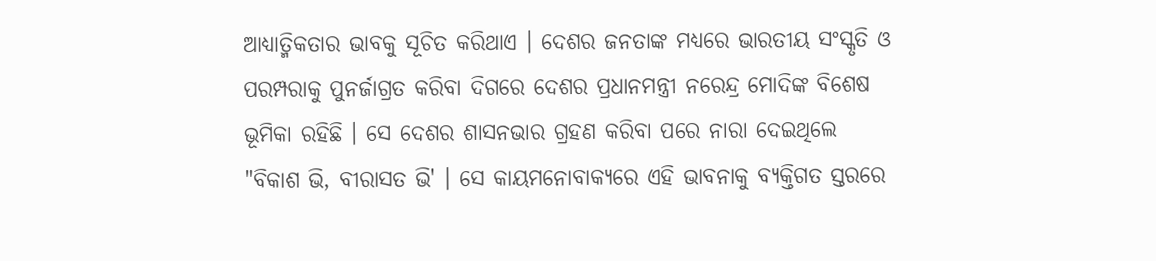ଆଧ୍ୟାତ୍ମିକତାର ଭାବକୁ ସୂଚିତ କରିଥାଏ । ଦେଶର ଜନତାଙ୍କ ମଧ୍ୟରେ ଭାରତୀୟ ସଂସ୍କୃତି ଓ ପରମ୍ପରାକୁ ପୁନର୍ଜାଗ୍ରତ କରିବା ଦିଗରେ ଦେଶର ପ୍ରଧାନମନ୍ତ୍ରୀ ନରେନ୍ଦ୍ର ମୋଦିଙ୍କ ବିଶେଷ ଭୂମିକା ରହିଛି । ସେ ଦେଶର ଶାସନଭାର ଗ୍ରହଣ କରିବା ପରେ ନାରା ଦେଇଥିଲେ "ବିକାଶ ଭି, ବୀରାସତ ଭି' । ସେ କାୟମନୋବାକ୍ୟରେ ଏହି ଭାବନାକୁ ବ୍ୟକ୍ତିଗତ ସ୍ତରରେ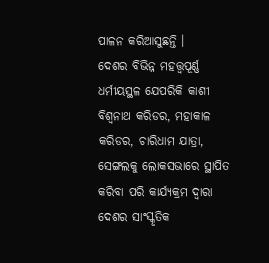ପାଳନ କରିଆସୁଛନ୍ତି ।
ଦେଶର ବିଭିନ୍ନ ମହତ୍ତ୍ୱପୂର୍ଣ୍ଣ ଧର୍ମୀୟସ୍ଥଳ ଯେପରିକି କାଶୀ ବିଶ୍ୱନାଥ କରିଡର, ମହାକାଳ କରିଡର, ଚାରିଧାମ ଯାତ୍ରା, ସେଙ୍ଗଲକୁ ଲୋକସଭାରେ ସ୍ଥାପିତ କରିବା ପରି କାର୍ଯ୍ୟକ୍ରମ ଦ୍ୱାରା ଦେଶର ସାଂସ୍କୃତିକ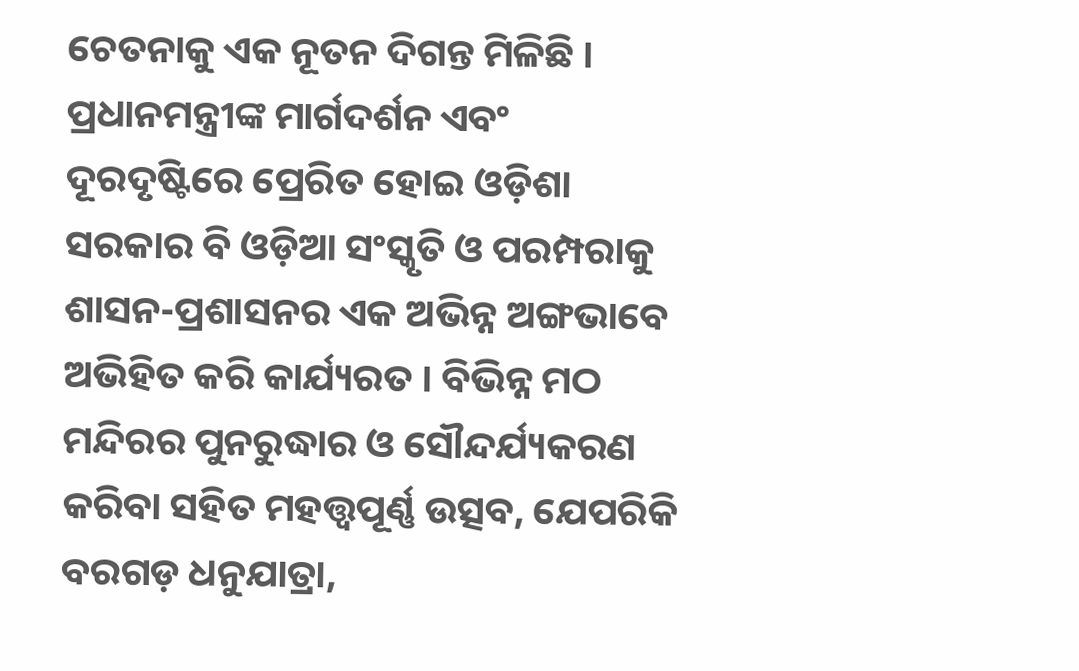ଚେତନାକୁ ଏକ ନୂତନ ଦିଗନ୍ତ ମିଳିଛି । ପ୍ରଧାନମନ୍ତ୍ରୀଙ୍କ ମାର୍ଗଦର୍ଶନ ଏବଂ ଦୂରଦୃଷ୍ଟିରେ ପ୍ରେରିତ ହୋଇ ଓଡ଼ିଶା ସରକାର ବି ଓଡ଼ିଆ ସଂସ୍କୃତି ଓ ପରମ୍ପରାକୁ ଶାସନ-ପ୍ରଶାସନର ଏକ ଅଭିନ୍ନ ଅଙ୍ଗଭାବେ ଅଭିହିତ କରି କାର୍ଯ୍ୟରତ । ବିଭିନ୍ନ ମଠ ମନ୍ଦିରର ପୁନରୁଦ୍ଧାର ଓ ସୌନ୍ଦର୍ଯ୍ୟକରଣ କରିବା ସହିତ ମହତ୍ତ୍ୱପୂର୍ଣ୍ଣ ଉତ୍ସବ, ଯେପରିକି ବରଗଡ଼ ଧନୁଯାତ୍ରା,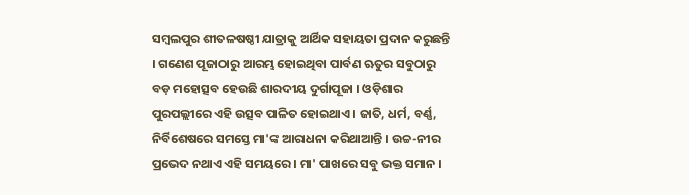ସମ୍ବଲପୁର ଶୀତଳଷଷ୍ଠୀ ଯାତ୍ରାକୁ ଆର୍ଥିକ ସହାୟତା ପ୍ରଦାନ କରୁଛନ୍ତି । ଗଣେଶ ପୂଜାଠାରୁ ଆରମ୍ଭ ହୋଇଥିବା ପାର୍ବଣ ଋତୁର ସବୁଠାରୁ ବଡ଼ ମହୋତ୍ସବ ହେଉଛି ଶାରଦୀୟ ଦୁର୍ଗାପୂଜା । ଓଡ଼ିଶାର ପୁରପଲ୍ଲୀରେ ଏହି ଉତ୍ସବ ପାଳିତ ହୋଇଥାଏ । ଜାତି, ଧର୍ମ, ବର୍ଣ୍ଣ, ନିର୍ବିଶେଷରେ ସମସ୍ତେ ମା'ଙ୍କ ଆରାଧନା କରିଥାଆନ୍ତି । ଉଚ୍ଚ-ନୀର ପ୍ରଭେଦ ନଥାଏ ଏହି ସମୟରେ । ମା' ପାଖରେ ସବୁ ଭକ୍ତ ସମାନ ।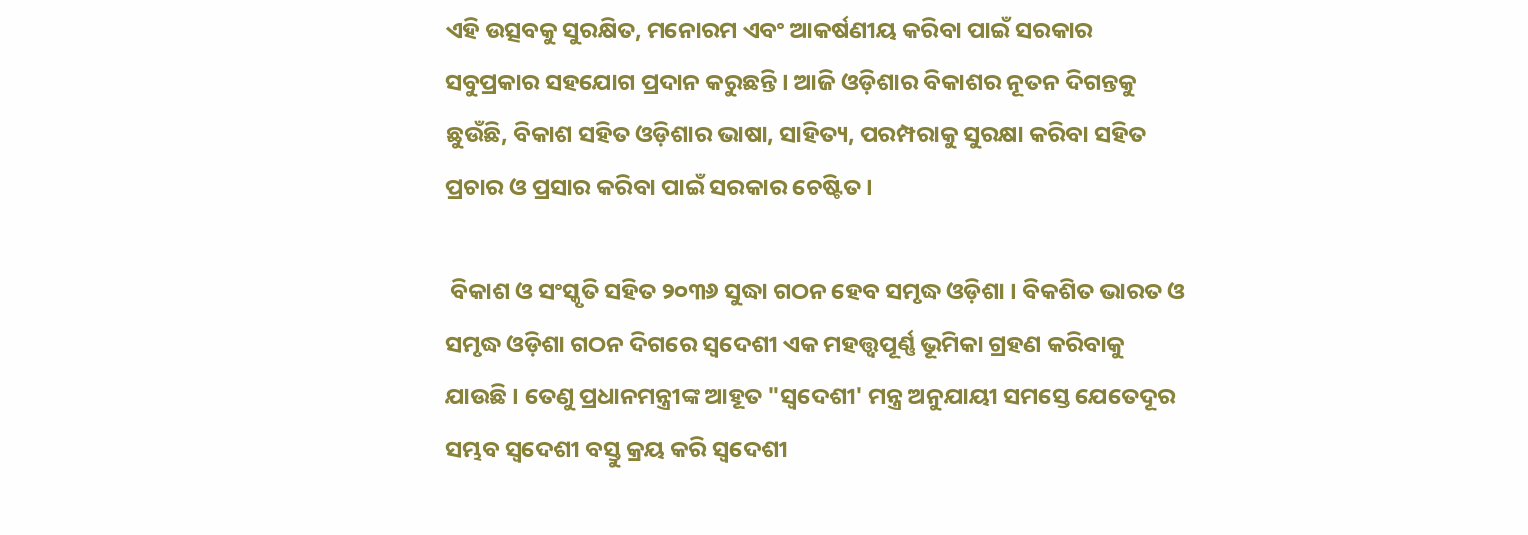ଏହି ଉତ୍ସବକୁ ସୁରକ୍ଷିତ, ମନୋରମ ଏବଂ ଆକର୍ଷଣୀୟ କରିବା ପାଇଁ ସରକାର ସବୁପ୍ରକାର ସହଯୋଗ ପ୍ରଦାନ କରୁଛନ୍ତି । ଆଜି ଓଡ଼ିଶାର ବିକାଶର ନୂତନ ଦିଗନ୍ତକୁ ଛୁଉଁଛି, ବିକାଶ ସହିତ ଓଡ଼ିଶାର ଭାଷା, ସାହିତ୍ୟ, ପରମ୍ପରାକୁ ସୁରକ୍ଷା କରିବା ସହିତ ପ୍ରଚାର ଓ ପ୍ରସାର କରିବା ପାଇଁ ସରକାର ଚେଷ୍ଟିତ ।

 ବିକାଶ ଓ ସଂସ୍କୃତି ସହିତ ୨୦୩୬ ସୁଦ୍ଧା ଗଠନ ହେବ ସମୃଦ୍ଧ ଓଡ଼ିଶା । ବିକଶିତ ଭାରତ ଓ ସମୃଦ୍ଧ ଓଡ଼ିଶା ଗଠନ ଦିଗରେ ସ୍ୱଦେଶୀ ଏକ ମହତ୍ତ୍ୱପୂର୍ଣ୍ଣ ଭୂମିକା ଗ୍ରହଣ କରିବାକୁ ଯାଉଛି । ତେଣୁ ପ୍ରଧାନମନ୍ତ୍ରୀଙ୍କ ଆହୂତ "ସ୍ୱଦେଶୀ' ମନ୍ତ୍ର ଅନୁଯାୟୀ ସମସ୍ତେ ଯେତେଦୂର ସମ୍ଭବ ସ୍ୱଦେଶୀ ବସ୍ତୁ କ୍ରୟ କରି ସ୍ୱଦେଶୀ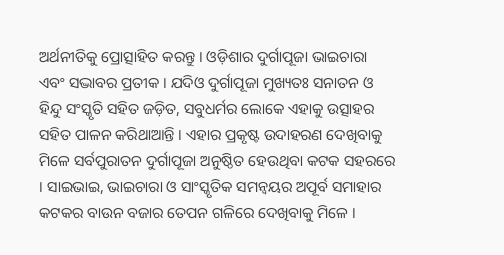ଅର୍ଥନୀତିକୁ ପ୍ରୋତ୍ସାହିତ କରନ୍ତୁ । ଓଡ଼ିଶାର ଦୁର୍ଗାପୂଜା ଭାଇଚାରା ଏବଂ ସଦ୍ଭାବର ପ୍ରତୀକ । ଯଦିଓ ଦୁର୍ଗାପୂଜା ମୁଖ୍ୟତଃ ସନାତନ ଓ ହିନ୍ଦୁ ସଂସ୍କୃତି ସହିତ ଜଡ଼ିତ, ସବୁଧର୍ମର ଲୋକେ ଏହାକୁ ଉତ୍ସାହର ସହିତ ପାଳନ କରିଥାଆନ୍ତି । ଏହାର ପ୍ରକୃଷ୍ଟ ଉଦାହରଣ ଦେଖିବାକୁ ମିଳେ ସର୍ବପୁରାତନ ଦୁର୍ଗାପୂଜା ଅନୁଷ୍ଠିତ ହେଉଥିବା କଟକ ସହରରେ । ସାଇଭାଇ, ଭାଇଚାରା ଓ ସାଂସ୍କୃତିକ ସମନ୍ୱୟର ଅପୂର୍ବ ସମାହାର କଟକର ବାଉନ ବଜାର ତେପନ ଗଳିରେ ଦେଖିବାକୁ ମିଳେ ।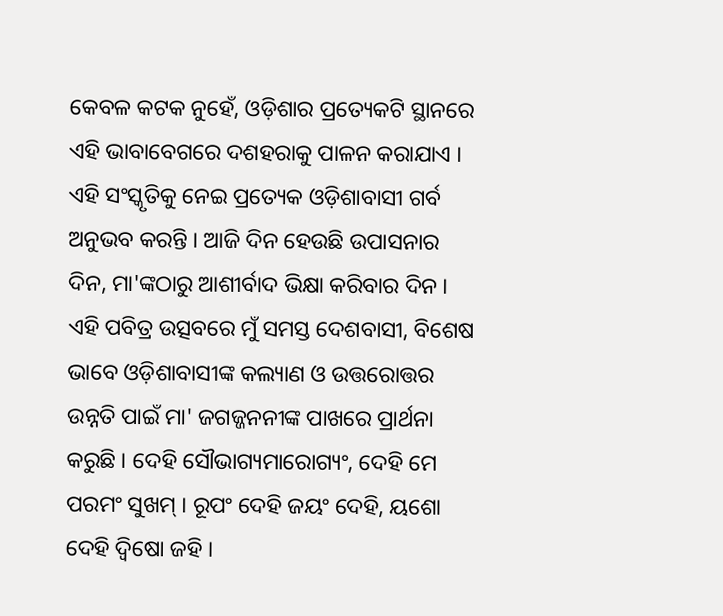କେବଳ କଟକ ନୁହେଁ, ଓଡ଼ିଶାର ପ୍ରତ୍ୟେକଟି ସ୍ଥାନରେ ଏହି ଭାବାବେଗରେ ଦଶହରାକୁ ପାଳନ କରାଯାଏ । ଏହି ସଂସ୍କୃତିକୁ ନେଇ ପ୍ରତ୍ୟେକ ଓଡ଼ିଶାବାସୀ ଗର୍ବ ଅନୁଭବ କରନ୍ତି । ଆଜି ଦିନ ହେଉଛି ଉପାସନାର ଦିନ, ମା'ଙ୍କଠାରୁ ଆଶୀର୍ବାଦ ଭିକ୍ଷା କରିବାର ଦିନ । ଏହି ପବିତ୍ର ଉତ୍ସବରେ ମୁଁ ସମସ୍ତ ଦେଶବାସୀ, ବିଶେଷ ଭାବେ ଓଡ଼ିଶାବାସୀଙ୍କ କଲ୍ୟାଣ ଓ ଉତ୍ତରୋତ୍ତର ଉନ୍ନତି ପାଇଁ ମା' ଜଗଜ୍ଜନନୀଙ୍କ ପାଖରେ ପ୍ରାର୍ଥନା କରୁଛି । ଦେହି ସୌଭାଗ୍ୟମାରୋଗ୍ୟଂ, ଦେହି ମେ ପରମଂ ସୁଖମ୍‌ । ରୂପଂ ଦେହି ଜୟଂ ଦେହି, ୟଶୋ ଦେହି ଦ୍ୱିଷୋ ଜହି ।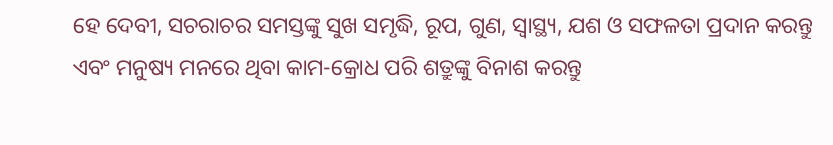ହେ ଦେବୀ, ସଚରାଚର ସମସ୍ତଙ୍କୁ ସୁଖ ସମୃଦ୍ଧି, ରୂପ, ଗୁଣ, ସ୍ୱାସ୍ଥ୍ୟ, ଯଶ ଓ ସଫଳତା ପ୍ରଦାନ କରନ୍ତୁ ଏବଂ ମନୁଷ୍ୟ ମନରେ ଥିବା କାମ-କ୍ରୋଧ ପରି ଶତ୍ରୁଙ୍କୁ ବିନାଶ କରନ୍ତୁ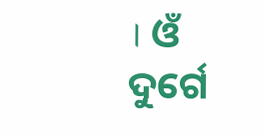। ଓଁ ଦୁର୍ଗେ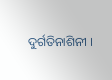ଦୁର୍ଗତିନାଶିନୀ ।